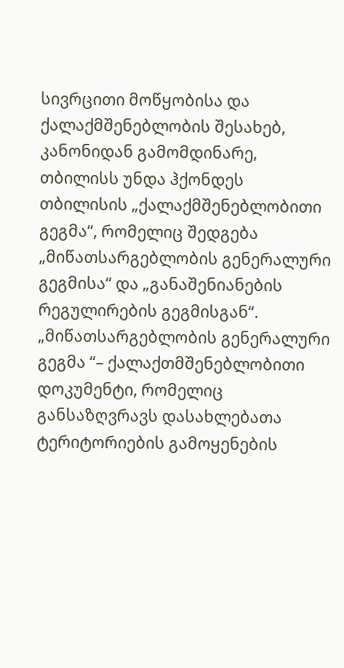სივრცითი მოწყობისა და ქალაქმშენებლობის შესახებ, კანონიდან გამომდინარე, თბილისს უნდა ჰქონდეს თბილისის „ქალაქმშენებლობითი გეგმა“, რომელიც შედგება „მიწათსარგებლობის გენერალური გეგმისა“ და „განაშენიანების რეგულირების გეგმისგან“.
„მიწათსარგებლობის გენერალური გეგმა “– ქალაქთმშენებლობითი დოკუმენტი, რომელიც განსაზღვრავს დასახლებათა ტერიტორიების გამოყენების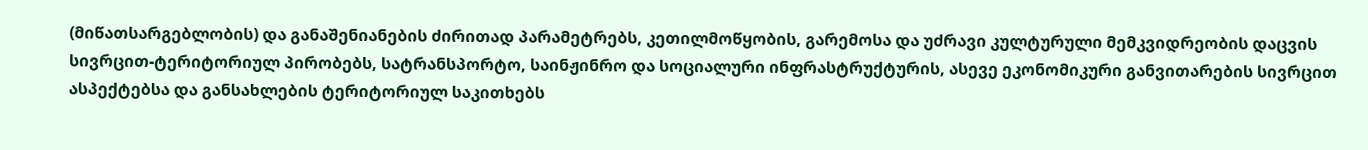(მიწათსარგებლობის) და განაშენიანების ძირითად პარამეტრებს, კეთილმოწყობის, გარემოსა და უძრავი კულტურული მემკვიდრეობის დაცვის სივრცით-ტერიტორიულ პირობებს, სატრანსპორტო, საინჟინრო და სოციალური ინფრასტრუქტურის, ასევე ეკონომიკური განვითარების სივრცით ასპექტებსა და განსახლების ტერიტორიულ საკითხებს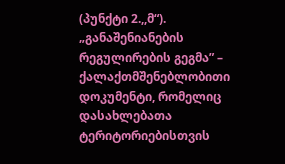(პუნქტი 2.,,მ“).
„განაშენიანების რეგულირების გეგმა” – ქალაქთმშენებლობითი დოკუმენტი, რომელიც დასახლებათა ტერიტორიებისთვის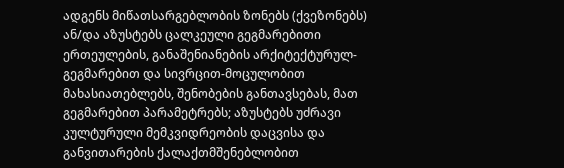ადგენს მიწათსარგებლობის ზონებს (ქვეზონებს) ან/და აზუსტებს ცალკეული გეგმარებითი ერთეულების, განაშენიანების არქიტექტურულ- გეგმარებით და სივრცით-მოცულობით მახასიათებლებს, შენობების განთავსებას, მათ გეგმარებით პარამეტრებს; აზუსტებს უძრავი კულტურული მემკვიდრეობის დაცვისა და განვითარების ქალაქთმშენებლობით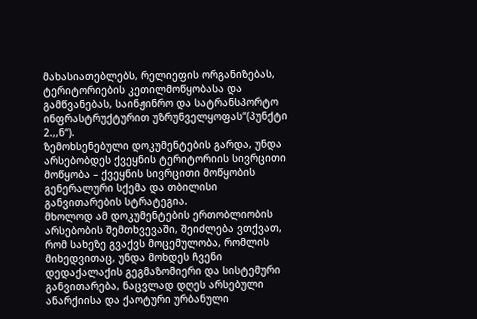მახასიათებლებს, რელიეფის ორგანიზებას, ტერიტორიების კეთილმოწყობასა და გამწვანებას, საინჟინრო და სატრანსპორტო ინფრასტრუქტურით უზრუნველყოფას“(პუნქტი 2.,,ნ“).
ზემოხსენებული დოკუმენტების გარდა, უნდა არსებობდეს ქვეყნის ტერიტორიის სივრცითი მოწყობა – ქვეყნის სივრცითი მოწყობის გენერალური სქემა და თბილისი განვითარების სტრატეგია.
მხოლოდ ამ დოკუმენტების ერთობლიობის არსებობის შემთხვევაში, შეიძლება ვთქვათ, რომ სახეზე გვაქვს მოცემულობა, რომლის მიხედვითაც, უნდა მოხდეს ჩვენი დედაქალაქის გეგმაზომიერი და სისტემური განვითარება, ნაცვლად დღეს არსებული ანარქიისა და ქაოტური ურბანული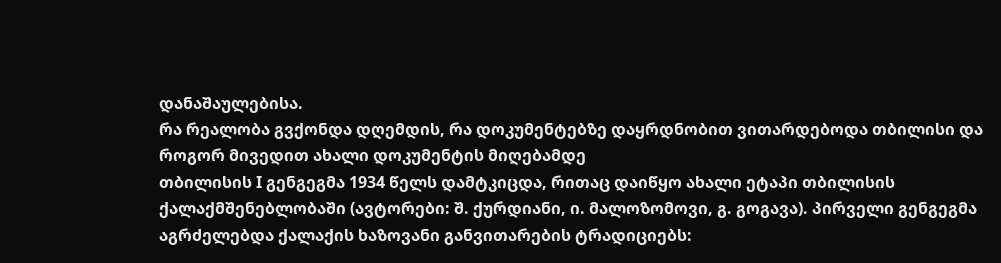დანაშაულებისა.
რა რეალობა გვქონდა დღემდის, რა დოკუმენტებზე დაყრდნობით ვითარდებოდა თბილისი და როგორ მივედით ახალი დოკუმენტის მიღებამდე
თბილისის I გენგეგმა 1934 წელს დამტკიცდა, რითაც დაიწყო ახალი ეტაპი თბილისის ქალაქმშენებლობაში (ავტორები: შ. ქურდიანი, ი. მალოზომოვი, გ. გოგავა). პირველი გენგეგმა აგრძელებდა ქალაქის ხაზოვანი განვითარების ტრადიციებს: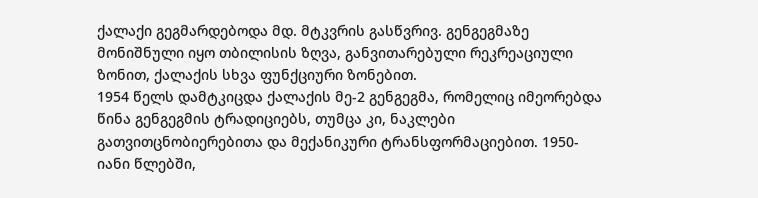ქალაქი გეგმარდებოდა მდ. მტკვრის გასწვრივ. გენგეგმაზე მონიშნული იყო თბილისის ზღვა, განვითარებული რეკრეაციული ზონით, ქალაქის სხვა ფუნქციური ზონებით.
1954 წელს დამტკიცდა ქალაქის მე-2 გენგეგმა, რომელიც იმეორებდა წინა გენგეგმის ტრადიციებს, თუმცა კი, ნაკლები გათვითცნობიერებითა და მექანიკური ტრანსფორმაციებით. 1950-იანი წლებში,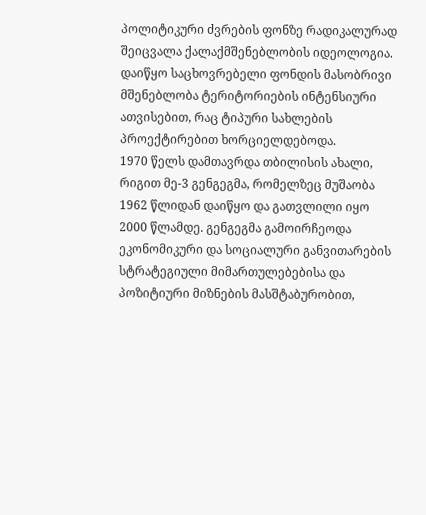პოლიტიკური ძვრების ფონზე რადიკალურად შეიცვალა ქალაქმშენებლობის იდეოლოგია. დაიწყო საცხოვრებელი ფონდის მასობრივი მშენებლობა ტერიტორიების ინტენსიური ათვისებით, რაც ტიპური სახლების პროექტირებით ხორციელდებოდა.
1970 წელს დამთავრდა თბილისის ახალი, რიგით მე-3 გენგეგმა, რომელზეც მუშაობა 1962 წლიდან დაიწყო და გათვლილი იყო 2000 წლამდე. გენგეგმა გამოირჩეოდა ეკონომიკური და სოციალური განვითარების სტრატეგიული მიმართულებებისა და პოზიტიური მიზნების მასშტაბურობით,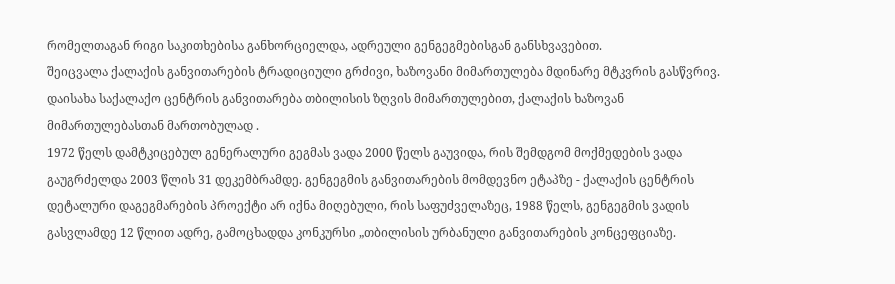რომელთაგან რიგი საკითხებისა განხორციელდა, ადრეული გენგეგმებისგან განსხვავებით.
შეიცვალა ქალაქის განვითარების ტრადიციული გრძივი, ხაზოვანი მიმართულება მდინარე მტკვრის გასწვრივ. დაისახა საქალაქო ცენტრის განვითარება თბილისის ზღვის მიმართულებით, ქალაქის ხაზოვან მიმართულებასთან მართობულად .
1972 წელს დამტკიცებულ გენერალური გეგმას ვადა 2000 წელს გაუვიდა, რის შემდგომ მოქმედების ვადა გაუგრძელდა 2003 წლის 31 დეკემბრამდე. გენგეგმის განვითარების მომდევნო ეტაპზე - ქალაქის ცენტრის დეტალური დაგეგმარების პროექტი არ იქნა მიღებული, რის საფუძველაზეც, 1988 წელს, გენგეგმის ვადის გასვლამდე 12 წლით ადრე, გამოცხადდა კონკურსი „თბილისის ურბანული განვითარების კონცეფციაზე.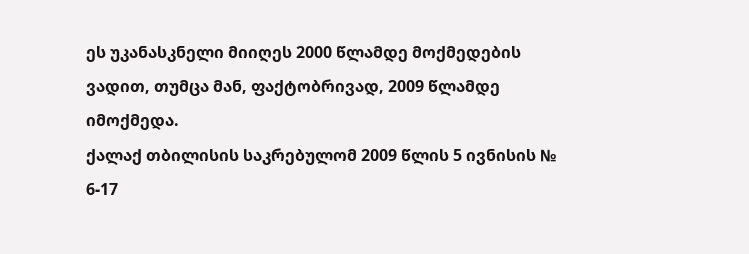ეს უკანასკნელი მიიღეს 2000 წლამდე მოქმედების ვადით, თუმცა მან, ფაქტობრივად, 2009 წლამდე იმოქმედა.
ქალაქ თბილისის საკრებულომ 2009 წლის 5 ივნისის № 6-17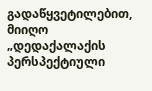გადაწყვეტილებით, მიიღო „დედაქალაქის პერსპექტიული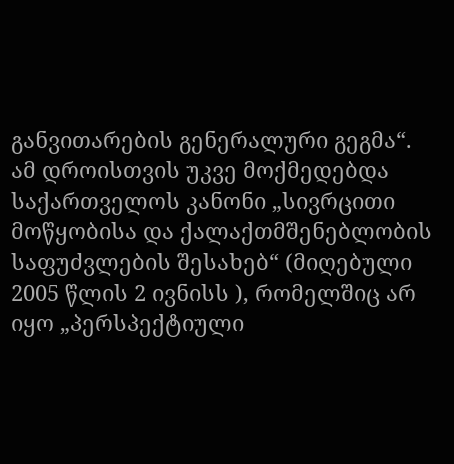განვითარების გენერალური გეგმა“. ამ დროისთვის უკვე მოქმედებდა საქართველოს კანონი „სივრცითი მოწყობისა და ქალაქთმშენებლობის საფუძვლების შესახებ“ (მიღებული 2005 წლის 2 ივნისს ), რომელშიც არ იყო „პერსპექტიული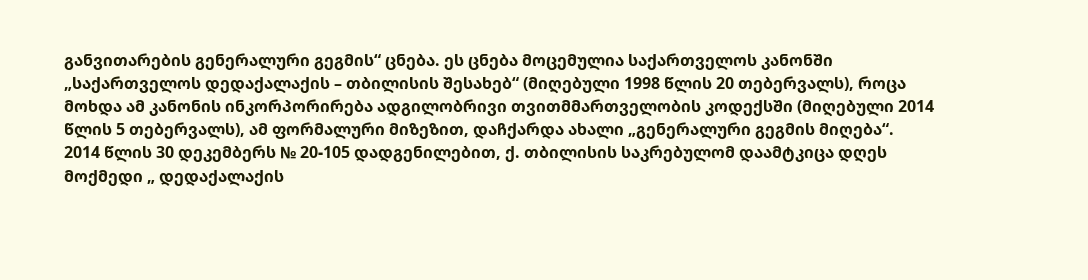განვითარების გენერალური გეგმის“ ცნება. ეს ცნება მოცემულია საქართველოს კანონში „საქართველოს დედაქალაქის – თბილისის შესახებ“ (მიღებული 1998 წლის 20 თებერვალს), როცა მოხდა ამ კანონის ინკორპორირება ადგილობრივი თვითმმართველობის კოდექსში (მიღებული 2014 წლის 5 თებერვალს), ამ ფორმალური მიზეზით, დაჩქარდა ახალი „გენერალური გეგმის მიღება“.
2014 წლის 30 დეკემბერს № 20-105 დადგენილებით, ქ. თბილისის საკრებულომ დაამტკიცა დღეს მოქმედი „ დედაქალაქის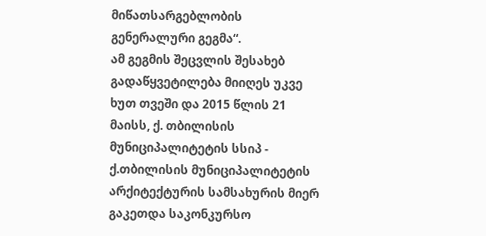მიწათსარგებლობის გენერალური გეგმა“.
ამ გეგმის შეცვლის შესახებ გადაწყვეტილება მიიღეს უკვე ხუთ თვეში და 2015 წლის 21 მაისს, ქ. თბილისის მუნიციპალიტეტის სსიპ - ქ.თბილისის მუნიციპალიტეტის არქიტექტურის სამსახურის მიერ გაკეთდა საკონკურსო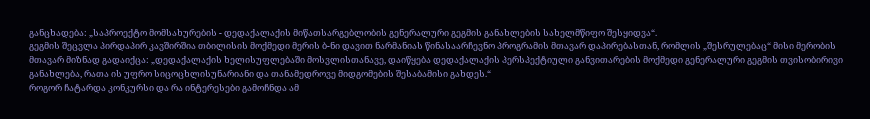განცხადება: „საპროექტო მომსახურების - დედაქალაქის მიწათსარგებლობის გენერალური გეგმის განახლების სახელმწიფო შესყიდვა“.
გეგმის შეცვლა პირდაპირ კავშირშია თბილისის მოქმედი მერის ბ-ნი დავით ნარმანიას წინასაარჩევნო პროგრამის მთავარ დაპირებასთან, რომლის „შესრულებაც“ მისი მერობის მთავარ მიზნად გადაიქცა: „დედაქალაქის ხელისუფლებაში მოსვლისთანავე, დაიწყება დედაქალაქის პერსპექტიული განვითარების მოქმედი გენერალური გეგმის თვისობირივი განახლება, რათა ის უფრო სიცოცხლისუნარიანი და თანამედროვე მიდგომების შესაბამისი გახდეს.“
როგორ ჩატარდა კონკურსი და რა ინტერესები გამოჩნდა ამ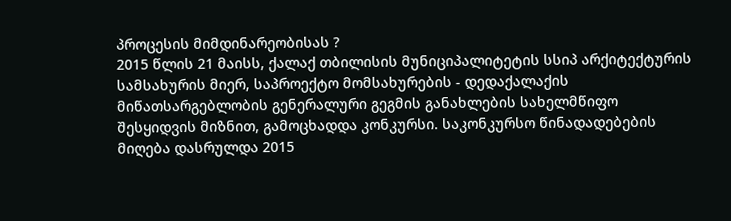პროცესის მიმდინარეობისას ?
2015 წლის 21 მაისს, ქალაქ თბილისის მუნიციპალიტეტის სსიპ არქიტექტურის სამსახურის მიერ, საპროექტო მომსახურების - დედაქალაქის მიწათსარგებლობის გენერალური გეგმის განახლების სახელმწიფო შესყიდვის მიზნით, გამოცხადდა კონკურსი. საკონკურსო წინადადებების მიღება დასრულდა 2015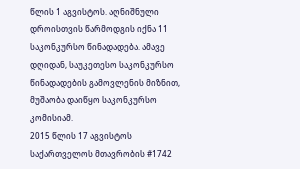წლის 1 აგვისტოს. აღნიშნული დროისთვის წარმოდგის იქნა 11 საკონკურსო წინადადება. ამავე დღიდან, საუკეთესო საკონკურსო წინადადების გამოვლენის მიზნით, მუშაობა დაიწყო საკონკურსო კომისიამ.
2015 წლის 17 აგვისტოს საქართველოს მთავრობის #1742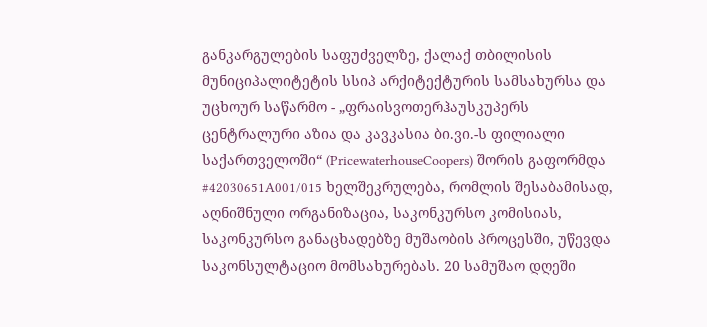განკარგულების საფუძველზე, ქალაქ თბილისის მუნიციპალიტეტის სსიპ არქიტექტურის სამსახურსა და უცხოურ საწარმო - „ფრაისვოთერჰაუსკუპერს ცენტრალური აზია და კავკასია ბი.ვი.-ს ფილიალი საქართველოში“ (PricewaterhouseCoopers) შორის გაფორმდა #42030651A001/015 ხელშეკრულება, რომლის შესაბამისად, აღნიშნული ორგანიზაცია, საკონკურსო კომისიას, საკონკურსო განაცხადებზე მუშაობის პროცესში, უწევდა საკონსულტაციო მომსახურებას. 20 სამუშაო დღეში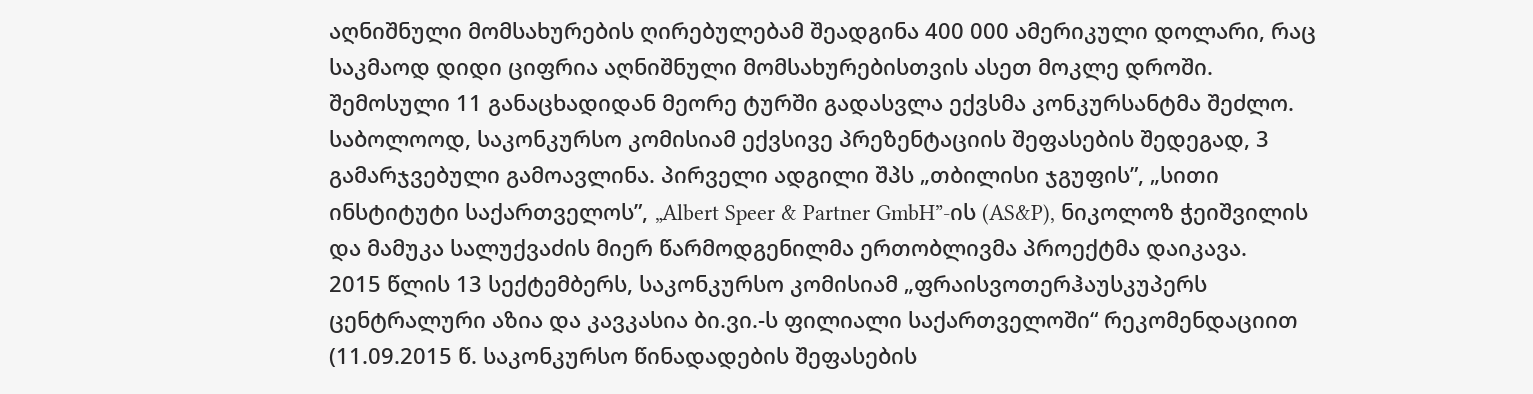აღნიშნული მომსახურების ღირებულებამ შეადგინა 400 000 ამერიკული დოლარი, რაც საკმაოდ დიდი ციფრია აღნიშნული მომსახურებისთვის ასეთ მოკლე დროში.
შემოსული 11 განაცხადიდან მეორე ტურში გადასვლა ექვსმა კონკურსანტმა შეძლო. საბოლოოდ, საკონკურსო კომისიამ ექვსივე პრეზენტაციის შეფასების შედეგად, 3 გამარჯვებული გამოავლინა. პირველი ადგილი შპს „თბილისი ჯგუფის”, „სითი ინსტიტუტი საქართველოს”, „Albert Speer & Partner GmbH”-ის (AS&P), ნიკოლოზ ჭეიშვილის და მამუკა სალუქვაძის მიერ წარმოდგენილმა ერთობლივმა პროექტმა დაიკავა.
2015 წლის 13 სექტემბერს, საკონკურსო კომისიამ „ფრაისვოთერჰაუსკუპერს ცენტრალური აზია და კავკასია ბი.ვი.-ს ფილიალი საქართველოში“ რეკომენდაციით (11.09.2015 წ. საკონკურსო წინადადების შეფასების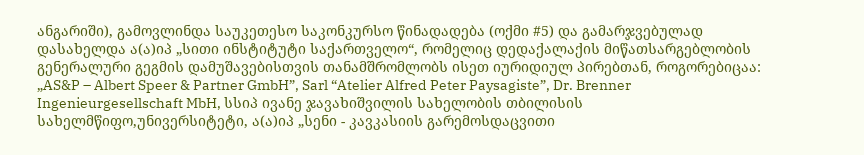ანგარიში), გამოვლინდა საუკეთესო საკონკურსო წინადადება (ოქმი #5) და გამარჯვებულად დასახელდა ა(ა)იპ „სითი ინსტიტუტი საქართველო“, რომელიც დედაქალაქის მიწათსარგებლობის გენერალური გეგმის დამუშავებისთვის თანამშრომლობს ისეთ იურიდიულ პირებთან, როგორებიცაა: „AS&P – Albert Speer & Partner GmbH”, Sarl “Atelier Alfred Peter Paysagiste”, Dr. Brenner Ingenieurgesellschaft MbH, სსიპ ივანე ჯავახიშვილის სახელობის თბილისის სახელმწიფო,უნივერსიტეტი, ა(ა)იპ „სენი - კავკასიის გარემოსდაცვითი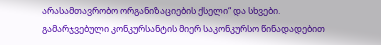არასამთავრობო ორგანიზაციების ქსელი“ და სხვები.
გამარჯვებული კონკურსანტის მიერ საკონკურსო წინადადებით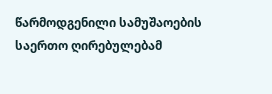წარმოდგენილი სამუშაოების საერთო ღირებულებამ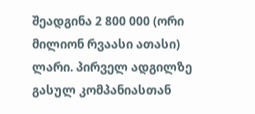შეადგინა 2 800 000 (ორი მილიონ რვაასი ათასი) ლარი. პირველ ადგილზე გასულ კომპანიასთან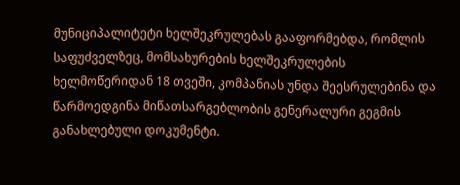მუნიციპალიტეტი ხელშეკრულებას გააფორმებდა, რომლის საფუძველზეც, მომსახურების ხელშეკრულების ხელმოწერიდან 18 თვეში, კომპანიას უნდა შეესრულებინა და წარმოედგინა მიწათსარგებლობის გენერალური გეგმის განახლებული დოკუმენტი.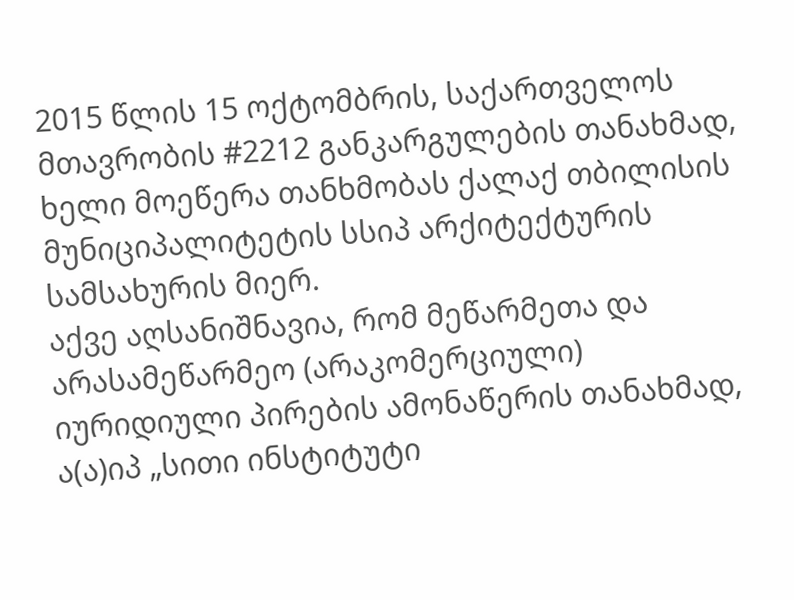2015 წლის 15 ოქტომბრის, საქართველოს მთავრობის #2212 განკარგულების თანახმად, ხელი მოეწერა თანხმობას ქალაქ თბილისის მუნიციპალიტეტის სსიპ არქიტექტურის სამსახურის მიერ.
აქვე აღსანიშნავია, რომ მეწარმეთა და არასამეწარმეო (არაკომერციული) იურიდიული პირების ამონაწერის თანახმად, ა(ა)იპ „სითი ინსტიტუტი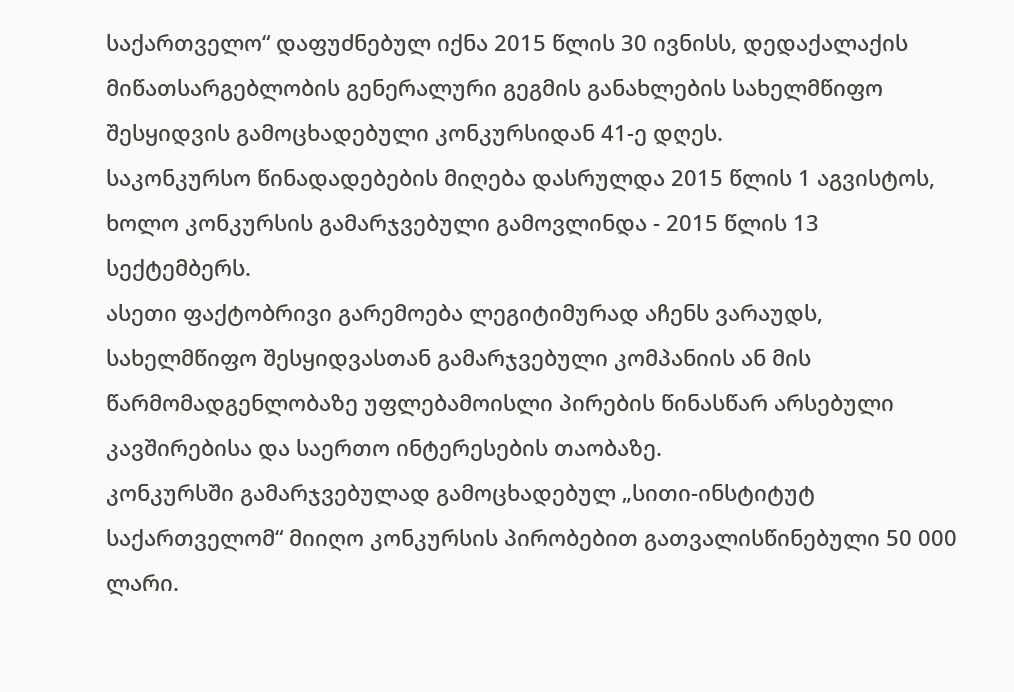საქართველო“ დაფუძნებულ იქნა 2015 წლის 30 ივნისს, დედაქალაქის მიწათსარგებლობის გენერალური გეგმის განახლების სახელმწიფო შესყიდვის გამოცხადებული კონკურსიდან 41-ე დღეს.
საკონკურსო წინადადებების მიღება დასრულდა 2015 წლის 1 აგვისტოს, ხოლო კონკურსის გამარჯვებული გამოვლინდა - 2015 წლის 13 სექტემბერს.
ასეთი ფაქტობრივი გარემოება ლეგიტიმურად აჩენს ვარაუდს, სახელმწიფო შესყიდვასთან გამარჯვებული კომპანიის ან მის წარმომადგენლობაზე უფლებამოისლი პირების წინასწარ არსებული კავშირებისა და საერთო ინტერესების თაობაზე.
კონკურსში გამარჯვებულად გამოცხადებულ „სითი-ინსტიტუტ საქართველომ“ მიიღო კონკურსის პირობებით გათვალისწინებული 50 000 ლარი.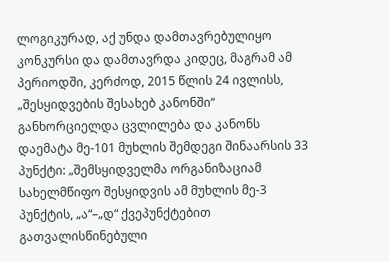ლოგიკურად, აქ უნდა დამთავრებულიყო კონკურსი და დამთავრდა კიდეც, მაგრამ ამ პერიოდში, კერძოდ, 2015 წლის 24 ივლისს, „შესყიდვების შესახებ კანონში“ განხორციელდა ცვლილება და კანონს დაემატა მე-101 მუხლის შემდეგი შინაარსის 33 პუნქტი: „შემსყიდველმა ორგანიზაციამ სახელმწიფო შესყიდვის ამ მუხლის მე-3 პუნქტის, „ა“–„დ“ ქვეპუნქტებით გათვალისწინებული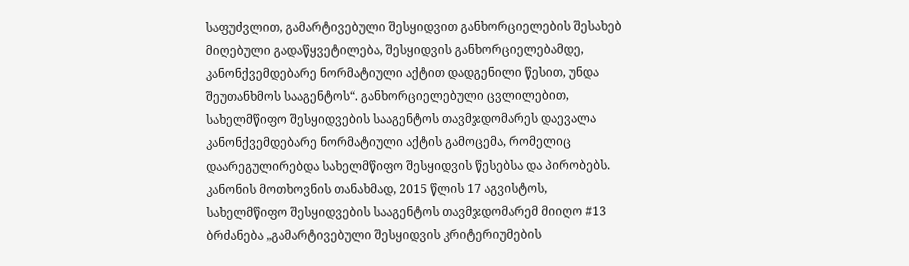საფუძვლით, გამარტივებული შესყიდვით განხორციელების შესახებ მიღებული გადაწყვეტილება, შესყიდვის განხორციელებამდე, კანონქვემდებარე ნორმატიული აქტით დადგენილი წესით, უნდა შეუთანხმოს სააგენტოს“. განხორციელებული ცვლილებით, სახელმწიფო შესყიდვების სააგენტოს თავმჯდომარეს დაევალა კანონქვემდებარე ნორმატიული აქტის გამოცემა, რომელიც დაარეგულირებდა სახელმწიფო შესყიდვის წესებსა და პირობებს.
კანონის მოთხოვნის თანახმად, 2015 წლის 17 აგვისტოს, სახელმწიფო შესყიდვების სააგენტოს თავმჯდომარემ მიიღო #13 ბრძანება „გამარტივებული შესყიდვის კრიტერიუმების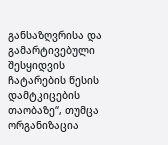განსაზღვრისა და გამარტივებული შესყიდვის ჩატარების წესის დამტკიცების თაობაზე“, თუმცა ორგანიზაცია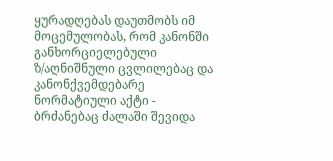ყურადღებას დაუთმობს იმ მოცემულობას, რომ კანონში განხორციელებული ზ/აღნიშნული ცვლილებაც და კანონქვემდებარე ნორმატიული აქტი - ბრძანებაც ძალაში შევიდა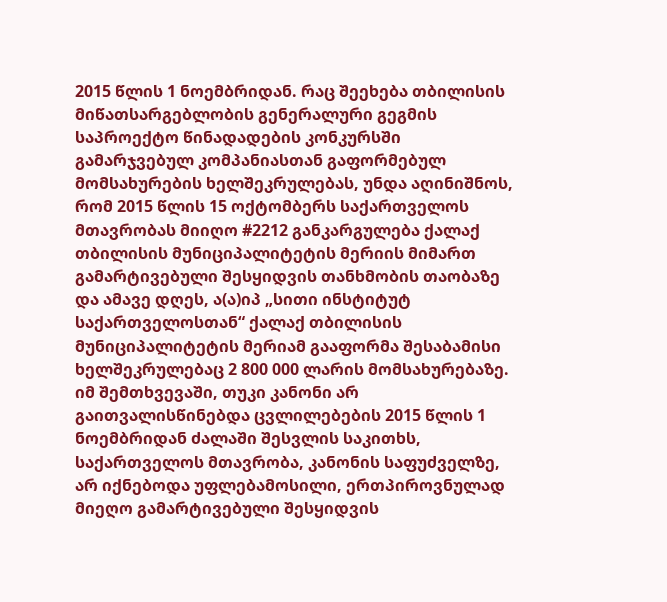2015 წლის 1 ნოემბრიდან. რაც შეეხება თბილისის მიწათსარგებლობის გენერალური გეგმის საპროექტო წინადადების კონკურსში გამარჯვებულ კომპანიასთან გაფორმებულ მომსახურების ხელშეკრულებას, უნდა აღინიშნოს, რომ 2015 წლის 15 ოქტომბერს საქართველოს მთავრობას მიიღო #2212 განკარგულება ქალაქ თბილისის მუნიციპალიტეტის მერიის მიმართ გამარტივებული შესყიდვის თანხმობის თაობაზე და ამავე დღეს, ა(ა)იპ „სითი ინსტიტუტ საქართველოსთან“ ქალაქ თბილისის მუნიციპალიტეტის მერიამ გააფორმა შესაბამისი ხელშეკრულებაც 2 800 000 ლარის მომსახურებაზე. იმ შემთხვევაში, თუკი კანონი არ გაითვალისწინებდა ცვლილებების 2015 წლის 1 ნოემბრიდან ძალაში შესვლის საკითხს, საქართველოს მთავრობა, კანონის საფუძველზე, არ იქნებოდა უფლებამოსილი, ერთპიროვნულად მიეღო გამარტივებული შესყიდვის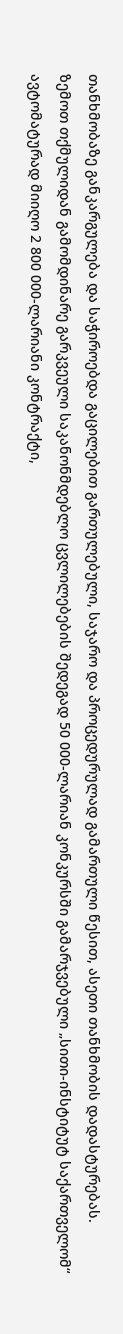თანხმობაზე განკარგულება და საჭიროებდა გაცილებით გართულებული, საჯარო და პროცედურულად გამართული წესით, ასეთი თანხმობის დადასტურებას.
ზემოთ თქმულიდან გამომდინარე გარკვეული საკანონმდებლო ცვლილებების შედეგად 50 000-ლარიან კონკურსში გამარჯვებული „სითი-ინსტიტუტ საქართველომ“ ავტომატურად მიიღო 2 800 000-ლარიანი კონტრაქტი,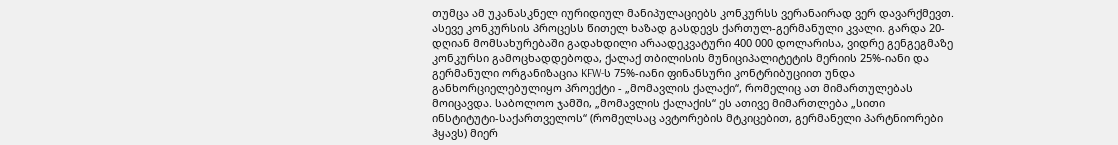თუმცა ამ უკანასკნელ იურიდიულ მანიპულაციებს კონკურსს ვერანაირად ვერ დავარქმევთ.
ასევე კონკურსის პროცესს წითელ ხაზად გასდევს ქართულ-გერმანული კვალი. გარდა 20-დღიან მომსახურებაში გადახდილი არაადეკვატური 400 000 დოლარისა, ვიდრე გენგეგმაზე კონკურსი გამოცხადდებოდა, ქალაქ თბილისის მუნიციპალიტეტის მერიის 25%-იანი და გერმანული ორგანიზაცია KFW-ს 75%-იანი ფინანსური კონტრიბუციით უნდა განხორციელებულიყო პროექტი - „მომავლის ქალაქი“, რომელიც ათ მიმართულებას მოიცავდა. საბოლოო ჯამში, „მომავლის ქალაქის“ ეს ათივე მიმართლება „სითი ინსტიტუტი-საქართველოს“ (რომელსაც ავტორების მტკიცებით, გერმანელი პარტნიორები ჰყავს) მიერ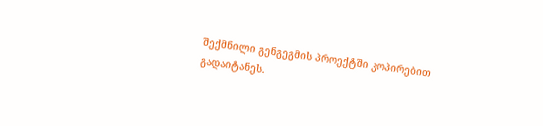შექმნილი გენგეგმის პროექტში კოპირებით გადაიტანეს.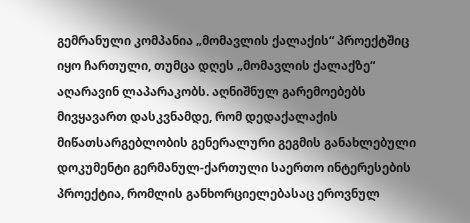გემრანული კომპანია „მომავლის ქალაქის“ პროექტშიც იყო ჩართული, თუმცა დღეს „მომავლის ქალაქზე“ აღარავინ ლაპარაკობს. აღნიშნულ გარემოებებს მივყავართ დასკვნამდე, რომ დედაქალაქის მიწათსარგებლობის გენერალური გეგმის განახლებული დოკუმენტი გერმანულ-ქართული საერთო ინტერესების პროექტია, რომლის განხორციელებასაც ეროვნულ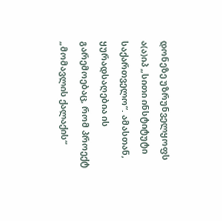დონეზე უზრუნველყოფს ა(ა)იპ „სითი ინსტიტუტი საქართველო“. ამასთან, ყურადსაღებია ის გარემოებაც, რომ პროექტ „მომავლის ქალაქის“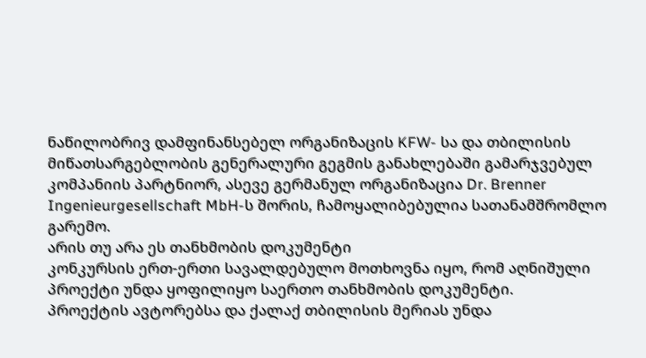ნაწილობრივ დამფინანსებელ ორგანიზაცის KFW- სა და თბილისის მიწათსარგებლობის გენერალური გეგმის განახლებაში გამარჯვებულ კომპანიის პარტნიორ, ასევე გერმანულ ორგანიზაცია Dr. Brenner Ingenieurgesellschaft MbH-ს შორის, ჩამოყალიბებულია სათანამშრომლო გარემო.
არის თუ არა ეს თანხმობის დოკუმენტი
კონკურსის ერთ-ერთი სავალდებულო მოთხოვნა იყო, რომ აღნიშული პროექტი უნდა ყოფილიყო საერთო თანხმობის დოკუმენტი.
პროექტის ავტორებსა და ქალაქ თბილისის მერიას უნდა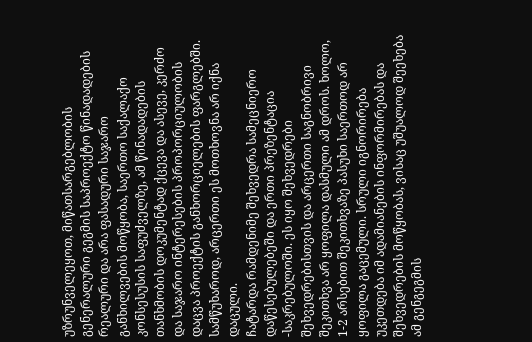უზრუნველეყოთ, მიწათსარგებლობის გენერალური გეგმის საპროექტო წინადადების რეალური და არა ფასადური საჯარო განხილვების მოწყობა, საერთო საქალაქო კონსესუსის საფუძველზე, ამ წინადადების თანხმობის დოკუმენტად ქცევა და ასევე, კერძო და საჯარო ინტერესების პროპორციულობის დაცვა პროექტის განხორციელების ფარგლებში.
სამწუხაროდ, არცერთი ეს მოთხოვნა არ იქნა დაცული.
ჩატარდა რამდენიმე შეხვედრა სამეცნიერო დაწესებულებეში და ერთი პრეზენტაცია -საკრებულოში. ეს იყო შეხვედრები შეხვედრებისთვის და არცერთი საგნობრივი შეკითხვა არ ყოფილა დასმული ამ დროს. ხოლო, 1-2 არსებით შეკითხვაზე პასუხი საერთოდ არ ყოფილა გაცემული. სრული იგნორირება უკეთდება იმ ადამიანების ინფორმირებას და შეხვედრების მოწყობას, ვისაც უშუალოდ შეეხება ამ გენგეგმის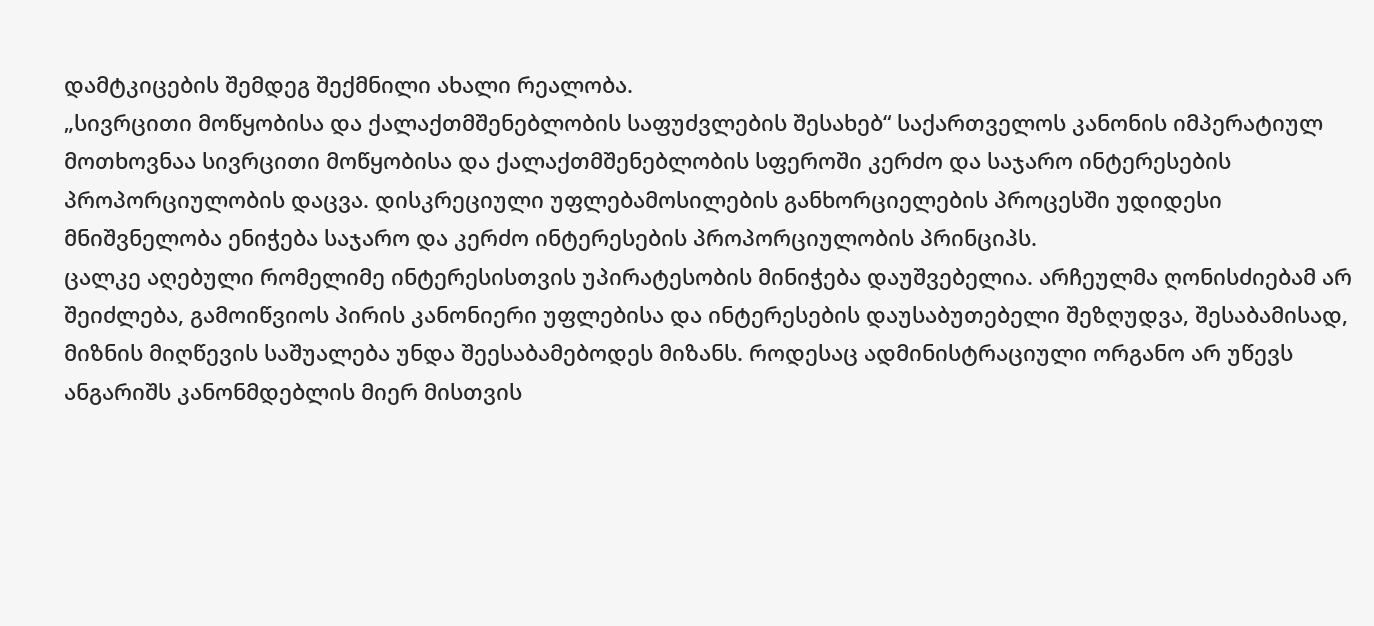დამტკიცების შემდეგ შექმნილი ახალი რეალობა.
„სივრცითი მოწყობისა და ქალაქთმშენებლობის საფუძვლების შესახებ“ საქართველოს კანონის იმპერატიულ მოთხოვნაა სივრცითი მოწყობისა და ქალაქთმშენებლობის სფეროში კერძო და საჯარო ინტერესების პროპორციულობის დაცვა. დისკრეციული უფლებამოსილების განხორციელების პროცესში უდიდესი მნიშვნელობა ენიჭება საჯარო და კერძო ინტერესების პროპორციულობის პრინციპს.
ცალკე აღებული რომელიმე ინტერესისთვის უპირატესობის მინიჭება დაუშვებელია. არჩეულმა ღონისძიებამ არ შეიძლება, გამოიწვიოს პირის კანონიერი უფლებისა და ინტერესების დაუსაბუთებელი შეზღუდვა, შესაბამისად, მიზნის მიღწევის საშუალება უნდა შეესაბამებოდეს მიზანს. როდესაც ადმინისტრაციული ორგანო არ უწევს ანგარიშს კანონმდებლის მიერ მისთვის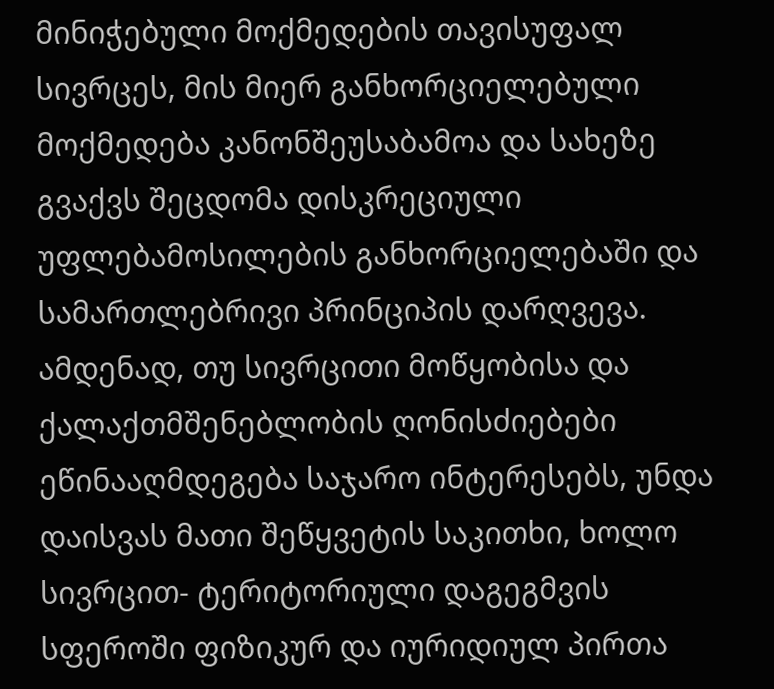მინიჭებული მოქმედების თავისუფალ სივრცეს, მის მიერ განხორციელებული მოქმედება კანონშეუსაბამოა და სახეზე გვაქვს შეცდომა დისკრეციული უფლებამოსილების განხორციელებაში და სამართლებრივი პრინციპის დარღვევა. ამდენად, თუ სივრცითი მოწყობისა და ქალაქთმშენებლობის ღონისძიებები ეწინააღმდეგება საჯარო ინტერესებს, უნდა დაისვას მათი შეწყვეტის საკითხი, ხოლო სივრცით- ტერიტორიული დაგეგმვის სფეროში ფიზიკურ და იურიდიულ პირთა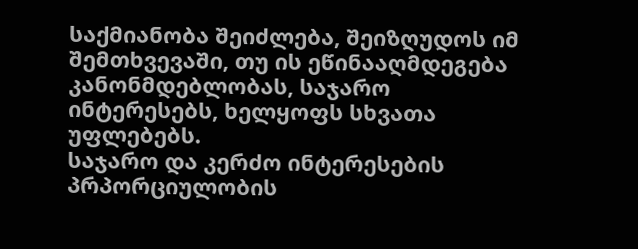საქმიანობა შეიძლება, შეიზღუდოს იმ შემთხვევაში, თუ ის ეწინააღმდეგება კანონმდებლობას, საჯარო ინტერესებს, ხელყოფს სხვათა უფლებებს.
საჯარო და კერძო ინტერესების პრპორციულობის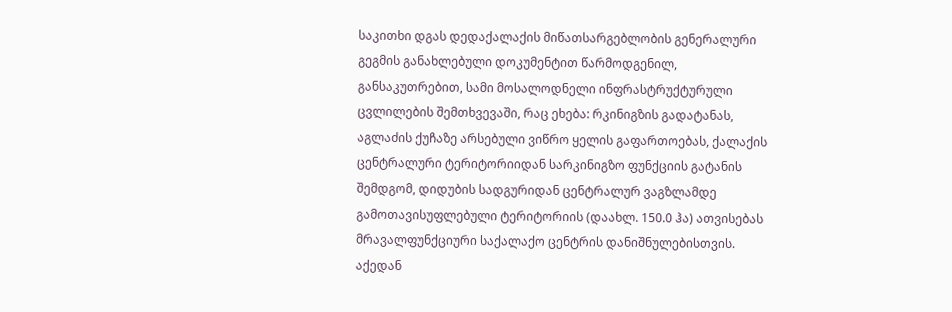საკითხი დგას დედაქალაქის მიწათსარგებლობის გენერალური გეგმის განახლებული დოკუმენტით წარმოდგენილ, განსაკუთრებით, სამი მოსალოდნელი ინფრასტრუქტურული ცვლილების შემთხვევაში, რაც ეხება: რკინიგზის გადატანას, აგლაძის ქუჩაზე არსებული ვიწრო ყელის გაფართოებას, ქალაქის ცენტრალური ტერიტორიიდან სარკინიგზო ფუნქციის გატანის შემდგომ, დიდუბის სადგურიდან ცენტრალურ ვაგზლამდე გამოთავისუფლებული ტერიტორიის (დაახლ. 150.0 ჰა) ათვისებას მრავალფუნქციური საქალაქო ცენტრის დანიშნულებისთვის. აქედან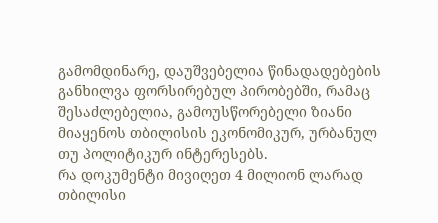გამომდინარე, დაუშვებელია წინადადებების განხილვა ფორსირებულ პირობებში, რამაც შესაძლებელია, გამოუსწორებელი ზიანი მიაყენოს თბილისის ეკონომიკურ, ურბანულ თუ პოლიტიკურ ინტერესებს.
რა დოკუმენტი მივიღეთ 4 მილიონ ლარად
თბილისი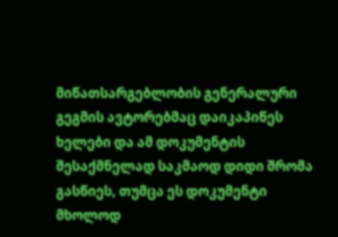მიწათსარგებლობის გენერალური გეგმის ავტორებმაც დაიკაპიწეს ხელები და ამ დოკუმენტის შესაქმნელად საკმაოდ დიდი შრომა გასწიეს, თუმცა ეს დოკუმენტი მხოლოდ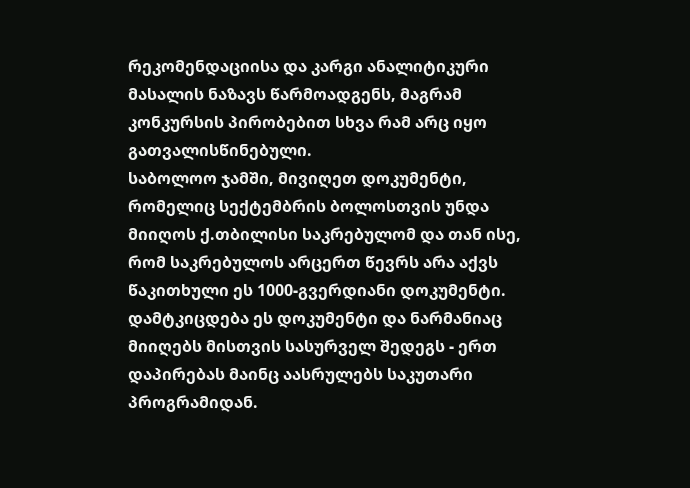რეკომენდაციისა და კარგი ანალიტიკური მასალის ნაზავს წარმოადგენს, მაგრამ კონკურსის პირობებით სხვა რამ არც იყო გათვალისწინებული.
საბოლოო ჯამში, მივიღეთ დოკუმენტი, რომელიც სექტემბრის ბოლოსთვის უნდა მიიღოს ქ.თბილისი საკრებულომ და თან ისე, რომ საკრებულოს არცერთ წევრს არა აქვს წაკითხული ეს 1000-გვერდიანი დოკუმენტი. დამტკიცდება ეს დოკუმენტი და ნარმანიაც მიიღებს მისთვის სასურველ შედეგს - ერთ დაპირებას მაინც აასრულებს საკუთარი პროგრამიდან.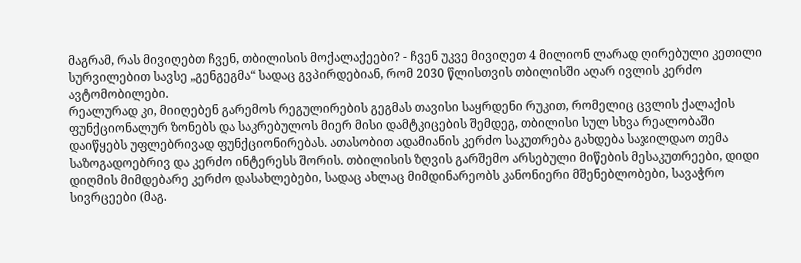მაგრამ, რას მივიღებთ ჩვენ, თბილისის მოქალაქეები? - ჩვენ უკვე მივიღეთ 4 მილიონ ლარად ღირებული კეთილი სურვილებით სავსე „გენგეგმა“ სადაც გვპირდებიან, რომ 2030 წლისთვის თბილისში აღარ ივლის კერძო ავტომობილები.
რეალურად კი, მიიღებენ გარემოს რეგულირების გეგმას თავისი საყრდენი რუკით, რომელიც ცვლის ქალაქის ფუნქციონალურ ზონებს და საკრებულოს მიერ მისი დამტკიცების შემდეგ, თბილისი სულ სხვა რეალობაში დაიწყებს უფლებრივად ფუნქციონირებას. ათასობით ადამიანის კერძო საკუთრება გახდება საჯილდაო თემა საზოგადოებრივ და კერძო ინტერესს შორის. თბილისის ზღვის გარშემო არსებული მიწების მესაკუთრეები, დიდი დიღმის მიმდებარე კერძო დასახლებები, სადაც ახლაც მიმდინარეობს კანონიერი მშენებლობები, სავაჭრო სივრცეები (მაგ.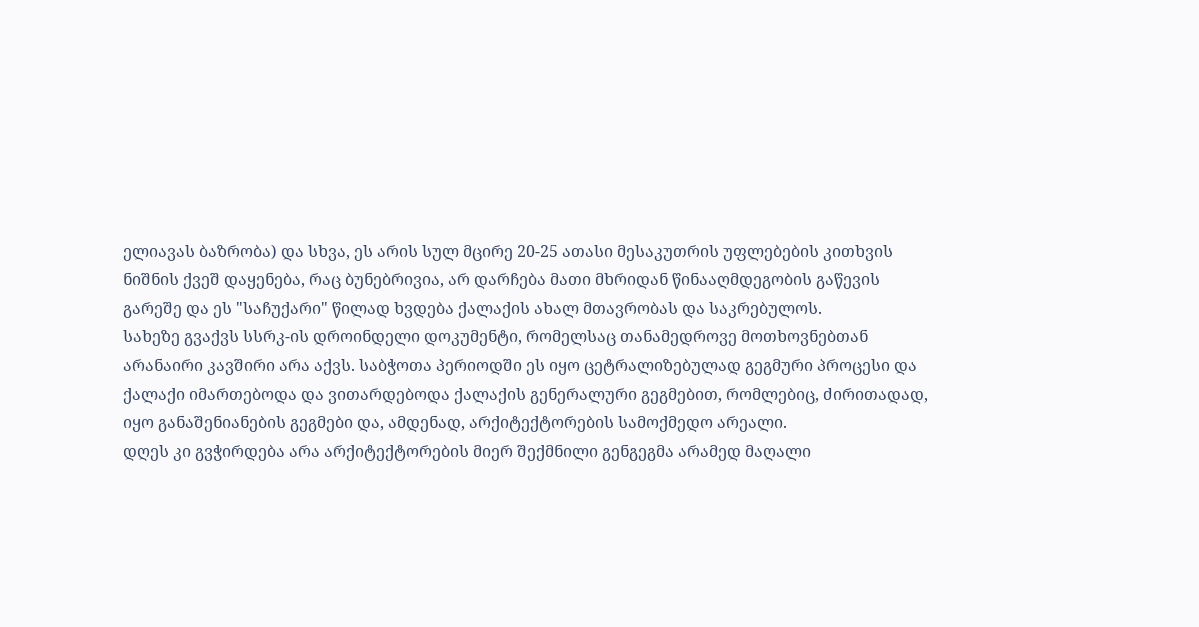ელიავას ბაზრობა) და სხვა, ეს არის სულ მცირე 20-25 ათასი მესაკუთრის უფლებების კითხვის ნიშნის ქვეშ დაყენება, რაც ბუნებრივია, არ დარჩება მათი მხრიდან წინააღმდეგობის გაწევის გარეშე და ეს "საჩუქარი" წილად ხვდება ქალაქის ახალ მთავრობას და საკრებულოს.
სახეზე გვაქვს სსრკ-ის დროინდელი დოკუმენტი, რომელსაც თანამედროვე მოთხოვნებთან არანაირი კავშირი არა აქვს. საბჭოთა პერიოდში ეს იყო ცეტრალიზებულად გეგმური პროცესი და ქალაქი იმართებოდა და ვითარდებოდა ქალაქის გენერალური გეგმებით, რომლებიც, ძირითადად, იყო განაშენიანების გეგმები და, ამდენად, არქიტექტორების სამოქმედო არეალი.
დღეს კი გვჭირდება არა არქიტექტორების მიერ შექმნილი გენგეგმა არამედ მაღალი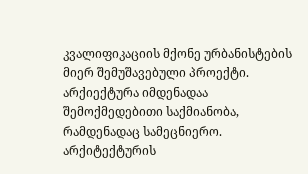კვალიფიკაციის მქონე ურბანისტების მიერ შემუშავებული პროექტი.
არქიექტურა იმდენადაა შემოქმედებითი საქმიანობა, რამდენადაც სამეცნიერო. არქიტექტურის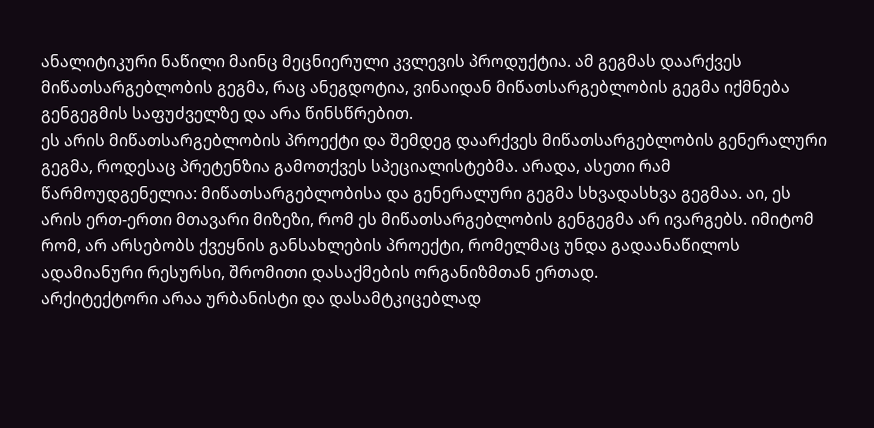ანალიტიკური ნაწილი მაინც მეცნიერული კვლევის პროდუქტია. ამ გეგმას დაარქვეს მიწათსარგებლობის გეგმა, რაც ანეგდოტია, ვინაიდან მიწათსარგებლობის გეგმა იქმნება გენგეგმის საფუძველზე და არა წინსწრებით.
ეს არის მიწათსარგებლობის პროექტი და შემდეგ დაარქვეს მიწათსარგებლობის გენერალური გეგმა, როდესაც პრეტენზია გამოთქვეს სპეციალისტებმა. არადა, ასეთი რამ წარმოუდგენელია: მიწათსარგებლობისა და გენერალური გეგმა სხვადასხვა გეგმაა. აი, ეს არის ერთ-ერთი მთავარი მიზეზი, რომ ეს მიწათსარგებლობის გენგეგმა არ ივარგებს. იმიტომ რომ, არ არსებობს ქვეყნის განსახლების პროექტი, რომელმაც უნდა გადაანაწილოს ადამიანური რესურსი, შრომითი დასაქმების ორგანიზმთან ერთად.
არქიტექტორი არაა ურბანისტი და დასამტკიცებლად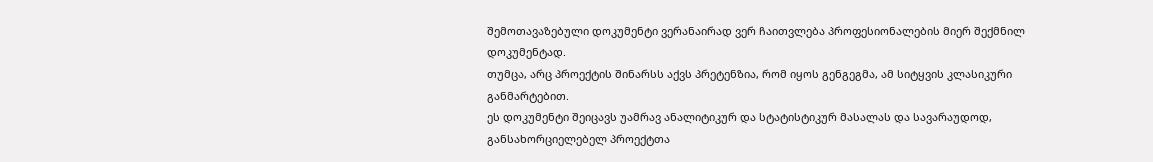შემოთავაზებული დოკუმენტი ვერანაირად ვერ ჩაითვლება პროფესიონალების მიერ შექმნილ დოკუმენტად.
თუმცა, არც პროექტის შინარსს აქვს პრეტენზია, რომ იყოს გენგეგმა, ამ სიტყვის კლასიკური განმარტებით.
ეს დოკუმენტი შეიცავს უამრავ ანალიტიკურ და სტატისტიკურ მასალას და სავარაუდოდ, განსახორციელებელ პროექტთა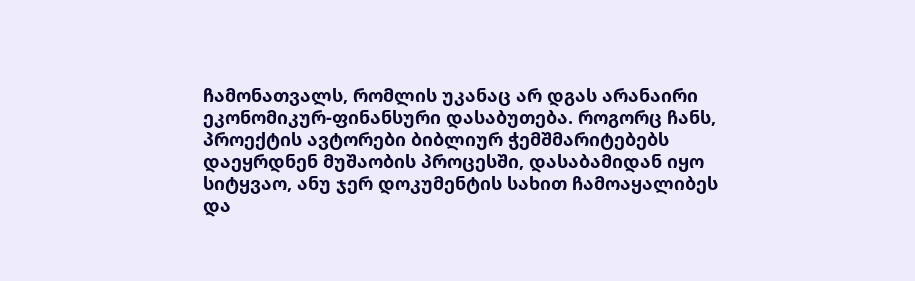ჩამონათვალს, რომლის უკანაც არ დგას არანაირი ეკონომიკურ-ფინანსური დასაბუთება. როგორც ჩანს, პროექტის ავტორები ბიბლიურ ჭემშმარიტებებს დაეყრდნენ მუშაობის პროცესში, დასაბამიდან იყო სიტყვაო, ანუ ჯერ დოკუმენტის სახით ჩამოაყალიბეს და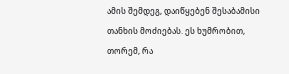ამის შემდეგ, დაიწყებენ შესაბამისი თანხის მოძიებას. ეს ხუმრობით, თორემ, რა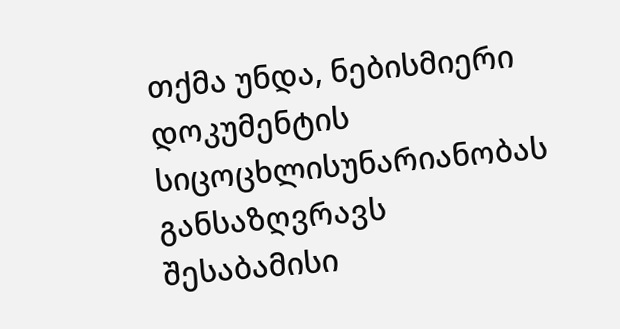თქმა უნდა, ნებისმიერი დოკუმენტის სიცოცხლისუნარიანობას განსაზღვრავს შესაბამისი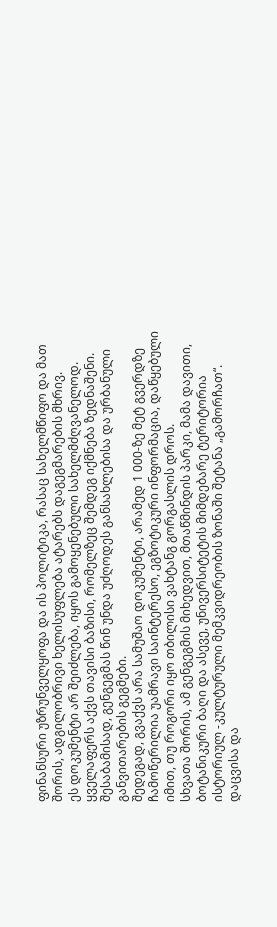ფინანსური უზრუნველყოფა და ის პოლიტიკა, რასაც სახელმწიფო და მათ შორის, ადგილობრივი ხელისუფლება ატარებს დაგეგმარების მხრივ.
ეს დოკუმენტი არ შეიძლება, იყოს გამოყენებული სახელმძღვანელოდ. ყველაფერს აქვს თავისი ბაზისი, რომელზეც შემდეგ იქმნება ზედნაშენი. შესაბამისად, გენგეგმას წინ უნდა უძღოდეს განსახლებისა და ურბანული განვითარების გეგმები.
შედეგად, გვაქვს არა სამუშაო დოკუმენტი, არამედ 1 000-ზე მეტ გვერდზე ჩამოწერილია უამრავი საინტერესო, ეგზოტიკური ინფორმაცია, დაწყებული იმით, თუ როგორი იყო თბილისი ვახტანგ გორგასლის დროს.
სხვათა შორის, ამ გენგეგმის მიხედვით, მთაწმინდის პარკი, მამა დავითი, ბოტანიკური ბაღი და ასევე, უნივერსიტეტის მიმდებარე ტერიტორია ისტორიულ -კულტურული მემკვიდრეობის ზონაში შეტანა „გამორჩათ“. დაცვისა და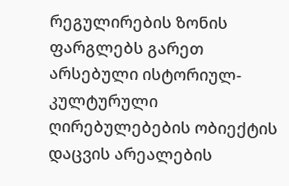რეგულირების ზონის ფარგლებს გარეთ არსებული ისტორიულ-კულტურული ღირებულებების ობიექტის დაცვის არეალების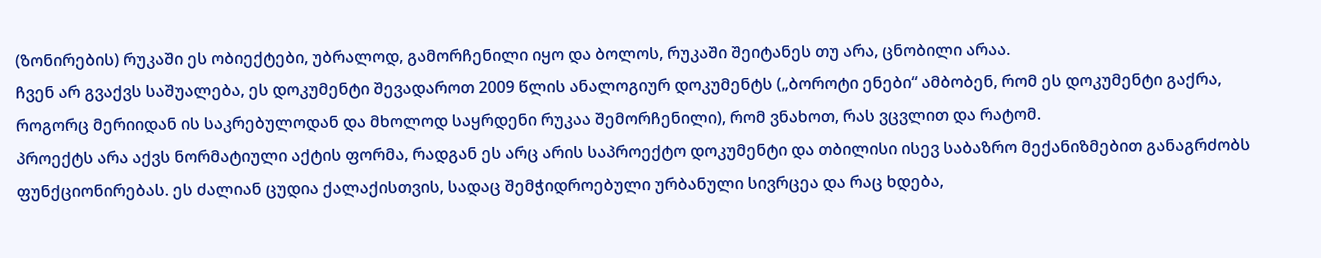(ზონირების) რუკაში ეს ობიექტები, უბრალოდ, გამორჩენილი იყო და ბოლოს, რუკაში შეიტანეს თუ არა, ცნობილი არაა.
ჩვენ არ გვაქვს საშუალება, ეს დოკუმენტი შევადაროთ 2009 წლის ანალოგიურ დოკუმენტს („ბოროტი ენები“ ამბობენ, რომ ეს დოკუმენტი გაქრა, როგორც მერიიდან ის საკრებულოდან და მხოლოდ საყრდენი რუკაა შემორჩენილი), რომ ვნახოთ, რას ვცვლით და რატომ.
პროექტს არა აქვს ნორმატიული აქტის ფორმა, რადგან ეს არც არის საპროექტო დოკუმენტი და თბილისი ისევ საბაზრო მექანიზმებით განაგრძობს ფუნქციონირებას. ეს ძალიან ცუდია ქალაქისთვის, სადაც შემჭიდროებული ურბანული სივრცეა და რაც ხდება,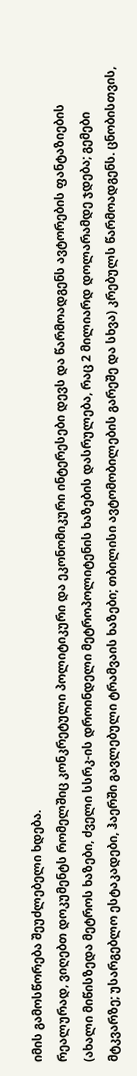იმის გამოსწორება შეუძლებელი ხდება.
რეალურად, ვიღებთ დოკუმენტს რომელშიც კონკრეტული პოლიტიკური და ეკონომიკური ინტერესები დევს და წარმოადგენს ავტორების ფანტაზიების (ახალი მიწისზედა მეტროს ხაზები, ძველი სსრკ-ის დროინდელი მეტროპოლიტენის ხაზების დასრულება, რაც 2 მილიარდ დოლარამდე ჯდება; გემები მტკვარზე; უსარგებლო ესტაკადები, ჰაერში გავლებული ტრამვაის ხაზები; თბილისი ავტომობილების გარეშე და სხვა) კრებულს წარმოადგენს. ცნობისთვის,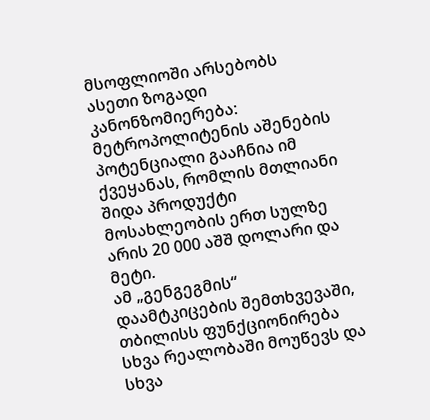მსოფლიოში არსებობს ასეთი ზოგადი კანონზომიერება: მეტროპოლიტენის აშენების პოტენციალი გააჩნია იმ ქვეყანას, რომლის მთლიანი შიდა პროდუქტი მოსახლეობის ერთ სულზე არის 20 000 აშშ დოლარი და მეტი.
ამ „გენგეგმის“ დაამტკიცების შემთხვევაში, თბილისს ფუნქციონირება სხვა რეალობაში მოუწევს და სხვა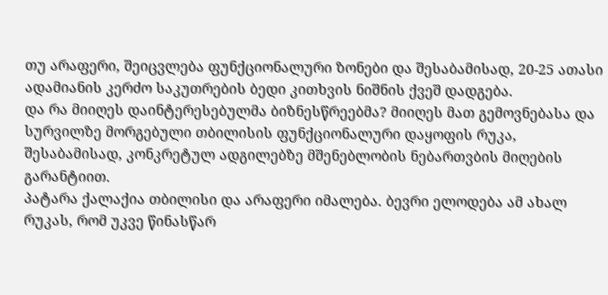თუ არაფერი, შეიცვლება ფუნქციონალური ზონები და შესაბამისად, 20-25 ათასი ადამიანის კერძო საკუთრების ბედი კითხვის ნიშნის ქვეშ დადგება.
და რა მიიღეს დაინტერესებულმა ბიზნესწრეებმა? მიიღეს მათ გემოვნებასა და სურვილზე მორგებული თბილისის ფუნქციონალური დაყოფის რუკა, შესაბამისად, კონკრეტულ ადგილებზე მშენებლობის ნებართვბის მიღების გარანტიით.
პატარა ქალაქია თბილისი და არაფერი იმალება. ბევრი ელოდება ამ ახალ რუკას, რომ უკვე წინასწარ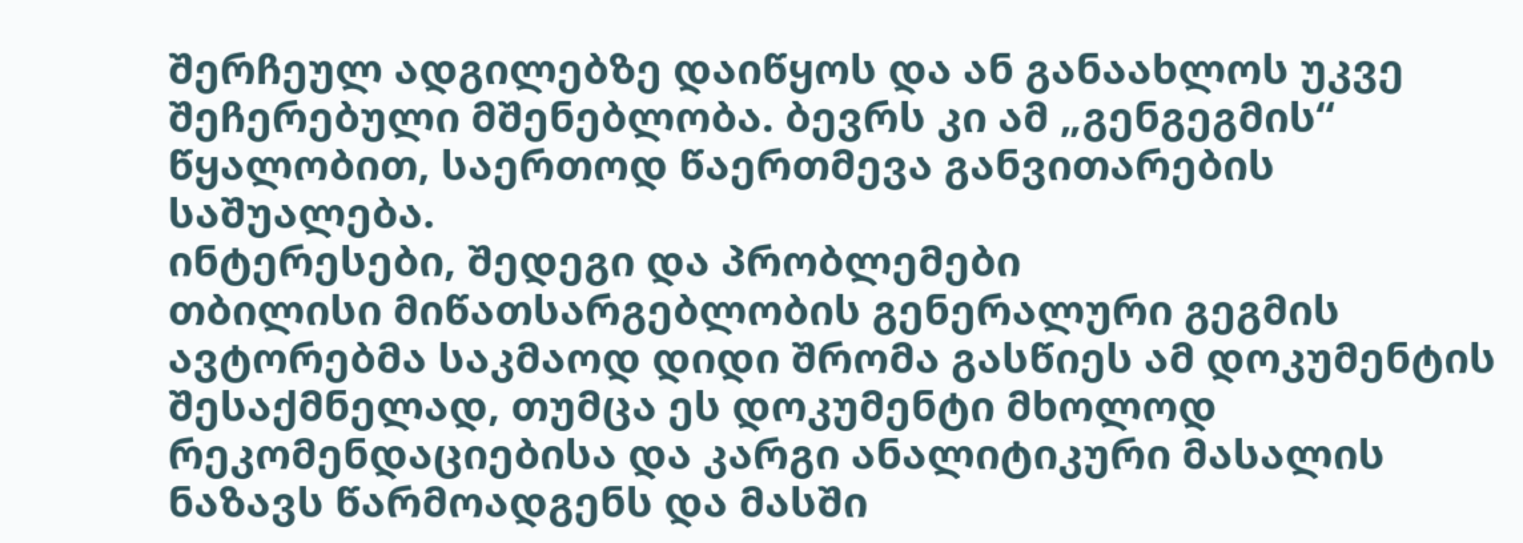შერჩეულ ადგილებზე დაიწყოს და ან განაახლოს უკვე შეჩერებული მშენებლობა. ბევრს კი ამ „გენგეგმის“ წყალობით, საერთოდ წაერთმევა განვითარების საშუალება.
ინტერესები, შედეგი და პრობლემები
თბილისი მიწათსარგებლობის გენერალური გეგმის ავტორებმა საკმაოდ დიდი შრომა გასწიეს ამ დოკუმენტის შესაქმნელად, თუმცა ეს დოკუმენტი მხოლოდ რეკომენდაციებისა და კარგი ანალიტიკური მასალის ნაზავს წარმოადგენს და მასში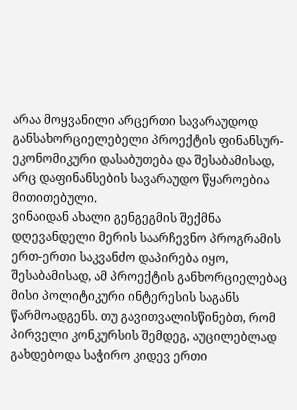არაა მოყვანილი არცერთი სავარაუდოდ განსახორციელებელი პროექტის ფინანსურ-ეკონომიკური დასაბუთება და შესაბამისად, არც დაფინანსების სავარაუდო წყაროებია მითითებული.
ვინაიდან ახალი გენგეგმის შექმნა დღევანდელი მერის საარჩევნო პროგრამის ერთ-ერთი საკვანძო დაპირება იყო, შესაბამისად, ამ პროექტის განხორციელებაც მისი პოლიტიკური ინტერესის საგანს წარმოადგენს. თუ გავითვალისწინებთ, რომ პირველი კონკურსის შემდეგ, აუცილებლად გახდებოდა საჭირო კიდევ ერთი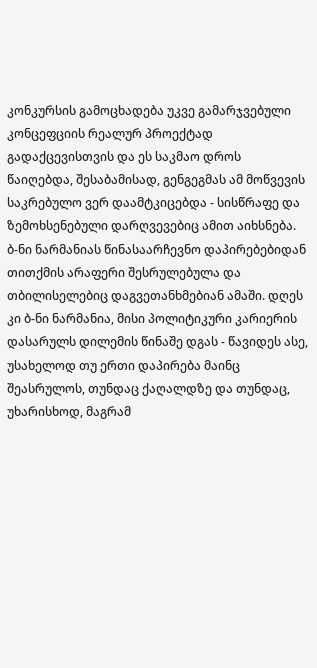კონკურსის გამოცხადება უკვე გამარჯვებული კონცეფციის რეალურ პროექტად გადაქცევისთვის და ეს საკმაო დროს წაიღებდა, შესაბამისად, გენგეგმას ამ მოწვევის საკრებულო ვერ დაამტკიცებდა - სისწრაფე და ზემოხსენებული დარღვევებიც ამით აიხსნება.
ბ-ნი ნარმანიას წინასაარჩევნო დაპირებებიდან თითქმის არაფერი შესრულებულა და თბილისელებიც დაგვეთანხმებიან ამაში. დღეს კი ბ-ნი ნარმანია, მისი პოლიტიკური კარიერის დასარულს დილემის წინაშე დგას - წავიდეს ასე, უსახელოდ თუ ერთი დაპირება მაინც შეასრულოს, თუნდაც ქაღალდზე და თუნდაც, უხარისხოდ, მაგრამ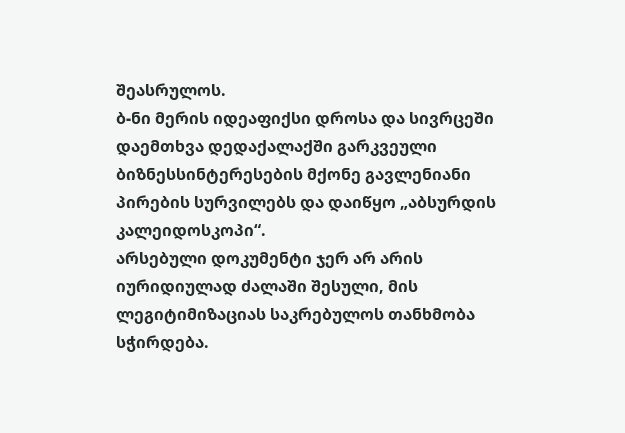შეასრულოს.
ბ-ნი მერის იდეაფიქსი დროსა და სივრცეში დაემთხვა დედაქალაქში გარკვეული ბიზნესსინტერესების მქონე გავლენიანი პირების სურვილებს და დაიწყო „აბსურდის კალეიდოსკოპი“.
არსებული დოკუმენტი ჯერ არ არის იურიდიულად ძალაში შესული, მის ლეგიტიმიზაციას საკრებულოს თანხმობა სჭირდება.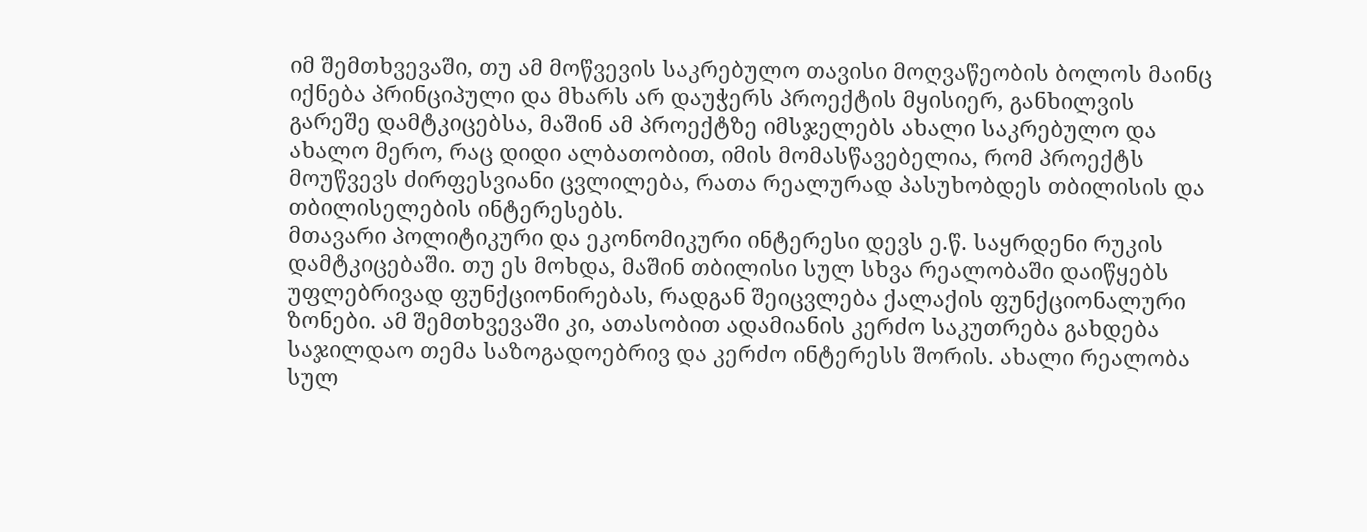იმ შემთხვევაში, თუ ამ მოწვევის საკრებულო თავისი მოღვაწეობის ბოლოს მაინც იქნება პრინციპული და მხარს არ დაუჭერს პროექტის მყისიერ, განხილვის გარეშე დამტკიცებსა, მაშინ ამ პროექტზე იმსჯელებს ახალი საკრებულო და ახალო მერო, რაც დიდი ალბათობით, იმის მომასწავებელია, რომ პროექტს მოუწვევს ძირფესვიანი ცვლილება, რათა რეალურად პასუხობდეს თბილისის და თბილისელების ინტერესებს.
მთავარი პოლიტიკური და ეკონომიკური ინტერესი დევს ე.წ. საყრდენი რუკის დამტკიცებაში. თუ ეს მოხდა, მაშინ თბილისი სულ სხვა რეალობაში დაიწყებს უფლებრივად ფუნქციონირებას, რადგან შეიცვლება ქალაქის ფუნქციონალური ზონები. ამ შემთხვევაში კი, ათასობით ადამიანის კერძო საკუთრება გახდება საჯილდაო თემა საზოგადოებრივ და კერძო ინტერესს შორის. ახალი რეალობა სულ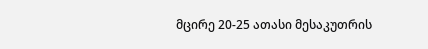მცირე 20-25 ათასი მესაკუთრის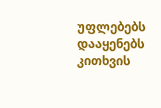უფლებებს დააყენებს კითხვის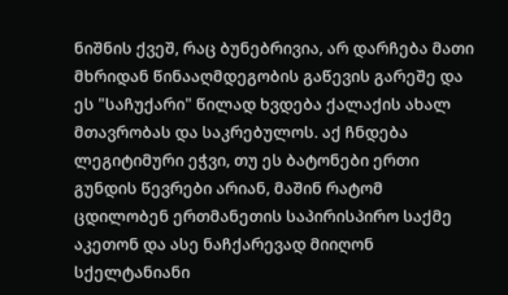ნიშნის ქვეშ, რაც ბუნებრივია, არ დარჩება მათი მხრიდან წინააღმდეგობის გაწევის გარეშე და ეს "საჩუქარი" წილად ხვდება ქალაქის ახალ მთავრობას და საკრებულოს. აქ ჩნდება ლეგიტიმური ეჭვი, თუ ეს ბატონები ერთი გუნდის წევრები არიან, მაშინ რატომ ცდილობენ ერთმანეთის საპირისპირო საქმე აკეთონ და ასე ნაჩქარევად მიიღონ სქელტანიანი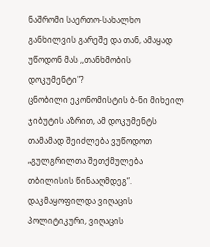ნაშრომი საერთო-სახალხო განხილვის გარეშე და თან, ამაყად უწოდონ მას ,,თანხმობის დოკუმენტი"?
ცნობილი ეკონომისტის ბ-ნი მიხეილ ჯიბუტის აზრით, ამ დოკუმენტს თამამად შეიძლება ვუწოდოთ „გულგრილთა შეთქმულება თბილისის წინააღმდეგ“.
დაკმაყოფილდა ვიღაცის პოლიტიკური, ვიღაცის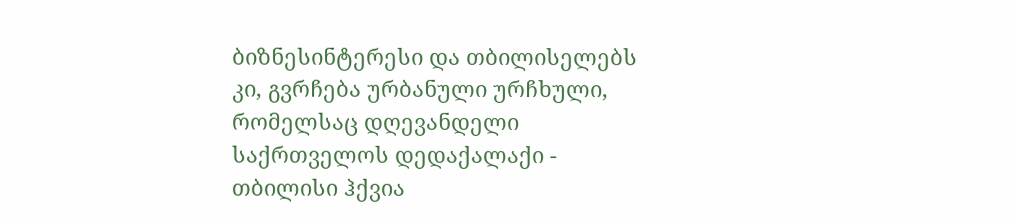ბიზნესინტერესი და თბილისელებს კი, გვრჩება ურბანული ურჩხული, რომელსაც დღევანდელი საქრთველოს დედაქალაქი - თბილისი ჰქვია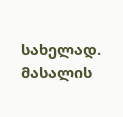სახელად.
მასალის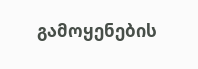გამოყენების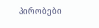პირობები